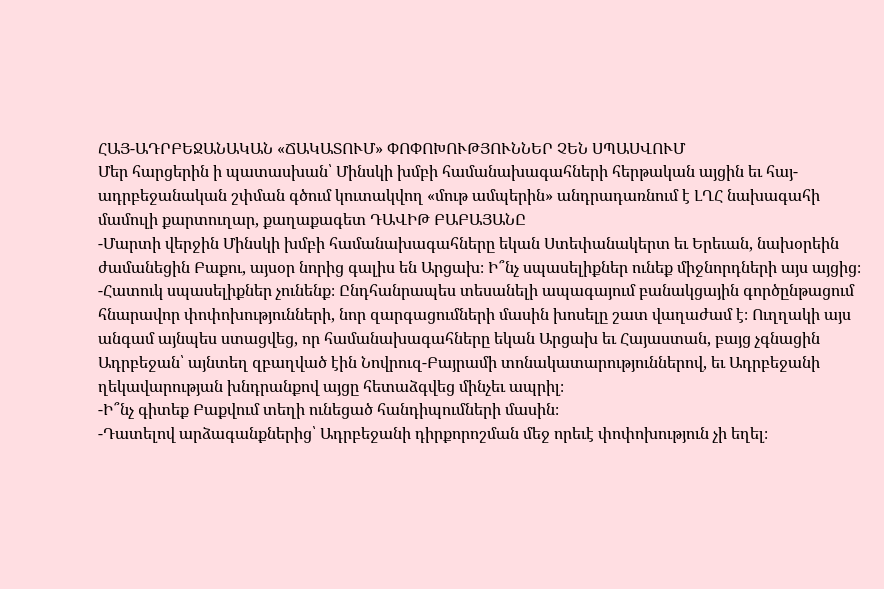ՀԱՅ-ԱԴՐԲԵՋԱՆԱԿԱՆ «ՃԱԿԱՏՈՒՄ» ՓՈՓՈԽՈՒԹՅՈՒՆՆԵՐ ՉԵՆ ՍՊԱՍՎՈՒՄ
Մեր հարցերին ի պատասխան՝ Մինսկի խմբի համանախագահների հերթական այցին եւ հայ-ադրբեջանական շփման գծում կուտակվող «մութ ամպերին» անդրադառնում է ԼՂՀ նախագահի մամուլի քարտուղար, քաղաքագետ ԴԱՎԻԹ ԲԱԲԱՅԱՆԸ
-Մարտի վերջին Մինսկի խմբի համանախագահները եկան Ստեփանակերտ եւ Երեւան, նախօրեին ժամանեցին Բաքու, այսօր նորից գալիս են Արցախ։ Ի՞նչ սպասելիքներ ունեք միջնորդների այս այցից։
-Հատուկ սպասելիքներ չունենք։ Ընդհանրապես տեսանելի ապագայում բանակցային գործընթացում հնարավոր փոփոխությունների, նոր զարգացումների մասին խոսելը շատ վաղաժամ է։ Ուղղակի այս անգամ այնպես ստացվեց, որ համանախագահները եկան Արցախ եւ Հայաստան, բայց չգնացին Ադրբեջան՝ այնտեղ զբաղված էին Նովրուզ-Բայրամի տոնակատարություններով, եւ Ադրբեջանի ղեկավարության խնդրանքով այցը հետաձգվեց մինչեւ ապրիլ։
-Ի՞նչ գիտեք Բաքվում տեղի ունեցած հանդիպումների մասին։
-Դատելով արձագանքներից՝ Ադրբեջանի դիրքորոշման մեջ որեւէ փոփոխություն չի եղել։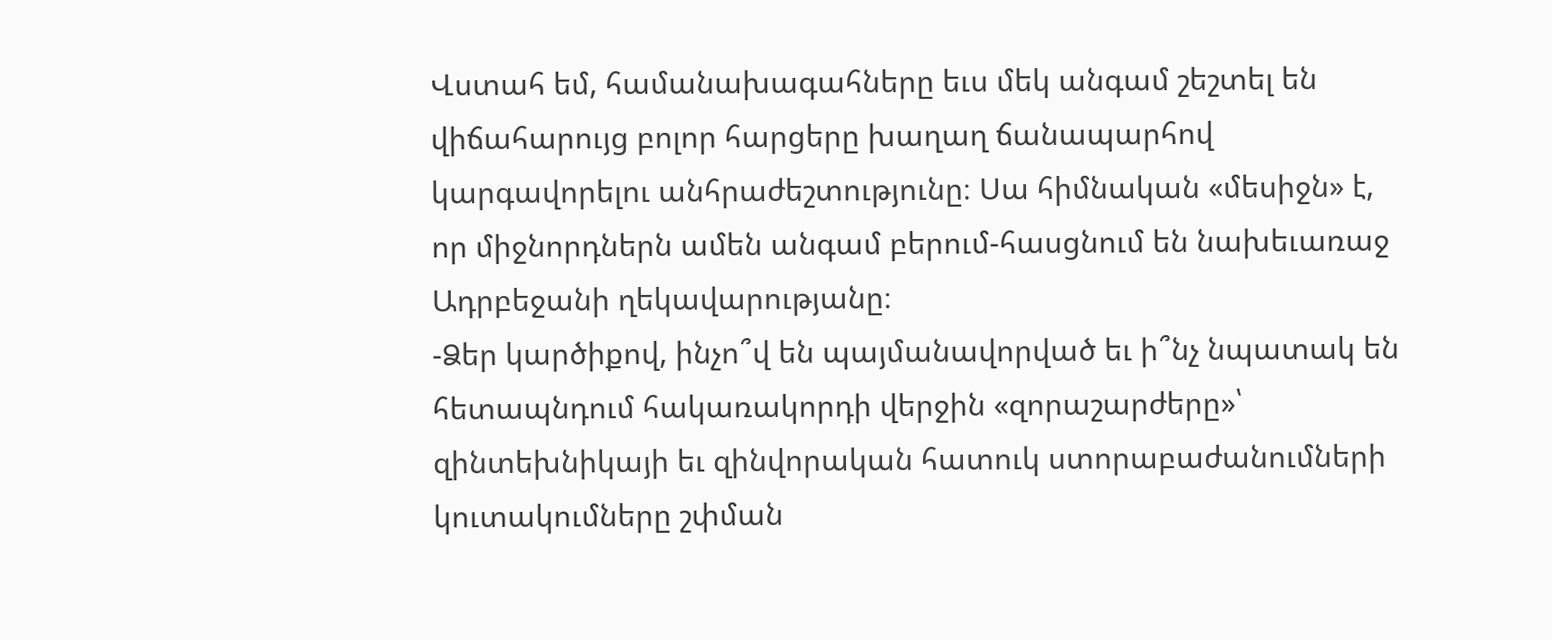Վստահ եմ, համանախագահները եւս մեկ անգամ շեշտել են վիճահարույց բոլոր հարցերը խաղաղ ճանապարհով կարգավորելու անհրաժեշտությունը։ Սա հիմնական «մեսիջն» է, որ միջնորդներն ամեն անգամ բերում-հասցնում են նախեւառաջ Ադրբեջանի ղեկավարությանը։
-Ձեր կարծիքով, ինչո՞վ են պայմանավորված եւ ի՞նչ նպատակ են հետապնդում հակառակորդի վերջին «զորաշարժերը»՝ զինտեխնիկայի եւ զինվորական հատուկ ստորաբաժանումների կուտակումները շփման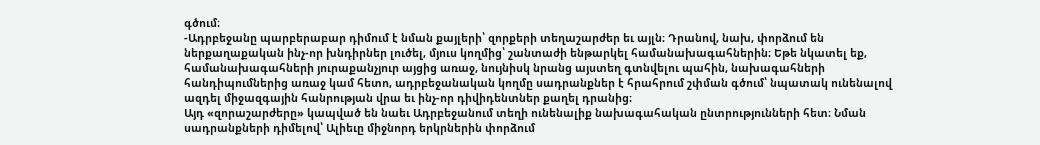գծում։
-Ադրբեջանը պարբերաբար դիմում է նման քայլերի՝ զորքերի տեղաշարժեր եւ այլն։ Դրանով, նախ, փորձում են ներքաղաքական ինչ-որ խնդիրներ լուծել, մյուս կողմից՝ շանտաժի ենթարկել համանախագահներին։ Եթե նկատել եք, համանախագահների յուրաքանչյուր այցից առաջ, նույնիսկ նրանց այստեղ գտնվելու պահին, նախագահների հանդիպումներից առաջ կամ հետո, ադրբեջանական կողմը սադրանքներ է հրահրում շփման գծում՝ նպատակ ունենալով ազդել միջազգային հանրության վրա եւ ինչ-որ դիվիդենտներ քաղել դրանից։
Այդ «զորաշարժերը» կապված են նաեւ Ադրբեջանում տեղի ունենալիք նախագահական ընտրությունների հետ։ Նման սադրանքների դիմելով՝ Ալիեւը միջնորդ երկրներին փորձում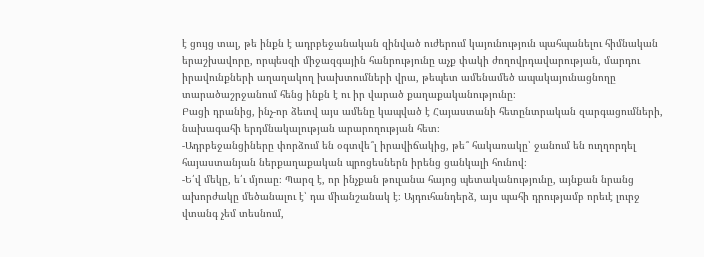է ցույց տալ, թե ինքն է ադրբեջանական զինված ուժերում կայունություն պահպանելու հիմնական երաշխավորը, որպեսզի միջազգային հանրությունը աչք փակի ժողովրդավարության, մարդու իրավունքների աղաղակող խախտումների վրա, թեպետ ամենամեծ ապակայունացնողը տարածաշրջանում հենց ինքն է ու իր վարած քաղաքականությունը։
Բացի դրանից, ինչ-որ ձեւով այս ամենը կապված է Հայաստանի հետընտրական զարգացումների, նախագահի երդմնակալության արարողության հետ։
-Ադրբեջանցիները փորձում են օգտվե՞լ իրավիճակից, թե՞ հակառակը՝ ջանում են ուղղորդել հայաստանյան ներքաղաքական պրոցեսներն իրենց ցանկալի հունով։
-Ե՛վ մեկը, ե՛ւ մյուսը։ Պարզ է, որ ինչքան թուլանա հայոց պետականությունը, այնքան նրանց ախորժակը մեծանալու է՝ դա միանշանակ է։ Այդուհանդերձ, այս պահի դրությամբ որեւէ լուրջ վտանգ չեմ տեսնում,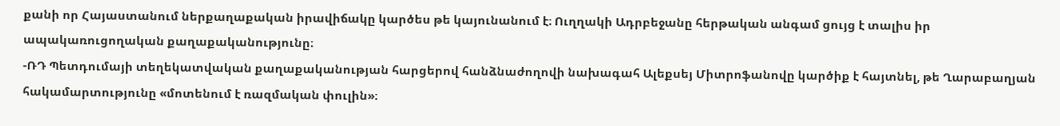քանի որ Հայաստանում ներքաղաքական իրավիճակը կարծես թե կայունանում է։ Ուղղակի Ադրբեջանը հերթական անգամ ցույց է տալիս իր ապակառուցողական քաղաքականությունը։
-ՌԴ Պետդումայի տեղեկատվական քաղաքականության հարցերով հանձնաժողովի նախագահ Ալեքսեյ Միտրոֆանովը կարծիք է հայտնել, թե Ղարաբաղյան հակամարտությունը «մոտենում է ռազմական փուլին»։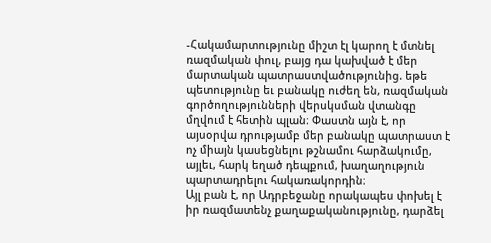-Հակամարտությունը միշտ էլ կարող է մտնել ռազմական փուլ, բայց դա կախված է մեր մարտական պատրաստվածությունից. եթե պետությունը եւ բանակը ուժեղ են, ռազմական գործողությունների վերսկսման վտանգը մղվում է հետին պլան։ Փաստն այն է, որ այսօրվա դրությամբ մեր բանակը պատրաստ է ոչ միայն կասեցնելու թշնամու հարձակումը, այլեւ, հարկ եղած դեպքում, խաղաղություն պարտադրելու հակառակորդին։
Այլ բան է, որ Ադրբեջանը որակապես փոխել է իր ռազմատենչ քաղաքականությունը, դարձել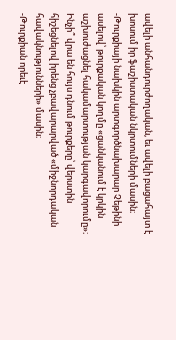ավելի անհանդուրժողական, եւ ավելի բացահայտ է խոսում իր ֆաշիստական նկրտումների մասին։
-Թուրքիայի նախկին արտգործնախարար Չեթինի ասելով՝ թուրքական կողմը «ցանկանում է կրկին աշխուժացնել հակամարտության կարգավորումը»։ Ինչի՞ վրա են հույս դնում թուրքերը՝ վերստին հիշեցնելով իրենց չբավարարված «միջնորդական հավակնությունների» մասին։
-Թուրքիան որեւէ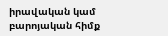իրավական կամ բարոյական հիմք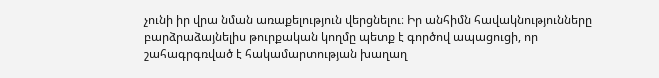չունի իր վրա նման առաքելություն վերցնելու։ Իր անհիմն հավակնությունները բարձրաձայնելիս թուրքական կողմը պետք է գործով ապացուցի, որ շահագրգռված է հակամարտության խաղաղ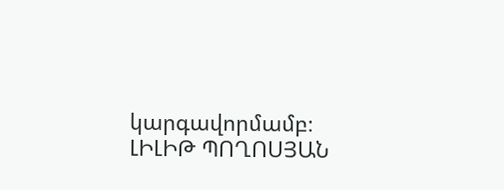կարգավորմամբ։
ԼԻԼԻԹ ՊՈՂՈՍՅԱՆ